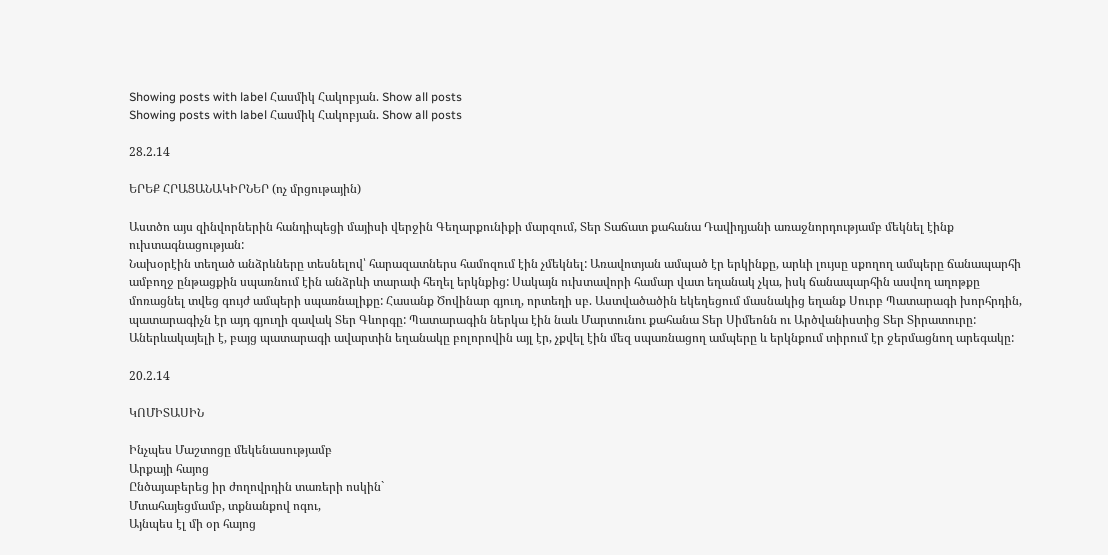Showing posts with label Հասմիկ Հակոբյան. Show all posts
Showing posts with label Հասմիկ Հակոբյան. Show all posts

28.2.14

ԵՐԵՔ ՀՐԱՑԱՆԱԿԻՐՆԵՐ (ոչ մրցութային)

Աստծո այս զինվորներին հանդիպեցի մայիսի վերջին Գեղարքունիքի մարզում, Տեր Տաճատ քահանա Դավիդյանի առաջնորդությամբ մեկնել էինք ուխտագնացության:
Նախօրէին տեղած անձրևները տեսնելով՝ հարազատներս համոզում էին չմեկնել: Առավոտյան ամպած էր երկինքը, արևի լույսը սքողող ամպերը ճանապարհի ամբողջ ընթացքին սպառնում էին անձրևի տարափ հեղել երկնքից: Սակայն ուխտավորի համար վատ եղանակ չկա, իսկ ճանապարհին ասվող աղոթքը մոռացնել տվեց գույժ ամպերի սպառնալիքը: Հասանք Ծովինար գյուղ, որտեղի սբ. Աստվածածին եկեղեցում մասնակից եղանք Սուրբ Պատարագի խորհրդին, պատարագիչն էր այդ գյուղի զավակ Տեր Գևորգը: Պատարագին ներկա էին նաև Մարտունու քահանա Տեր Սիմեոնն ու Արծվանիստից Տեր Տիրատուրը: Աներևակայելի է, բայց պատարագի ավարտին եղանակը բոլորովին այլ էր, չքվել էին մեզ սպառնացող ամպերը և երկնքում տիրում էր ջերմացնող արեգակը:

20.2.14

ԿՈՄԻՏԱՍԻՆ

Ինչպես Մաշտոցը մեկենասությամբ
Արքայի հայոց
Ընծայաբերեց իր ժողովրդին տառերի ոսկին`
Մտահայեցմամբ, տքնանքով ոգու,
Այնպես էլ մի օր հայոց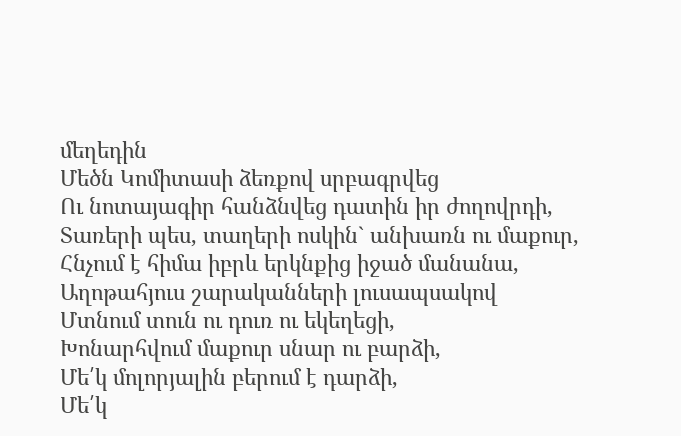մեղեդին
Մեծն Կոմիտասի ձեռքով սրբագրվեց
Ու նոտայագիր հանձնվեց դատին իր ժողովրդի,
Տառերի պես, տաղերի ոսկին` անխառն ու մաքուր,
Հնչում է հիմա իբրև երկնքից իջած մանանա,
Աղոթահյուս շարականների լուսապսակով
Մտնում տուն ու դուռ ու եկեղեցի,
Խոնարհվում մաքուր սնար ու բարձի,
Մե՛կ մոլորյալին բերում է դարձի,
Մե՛կ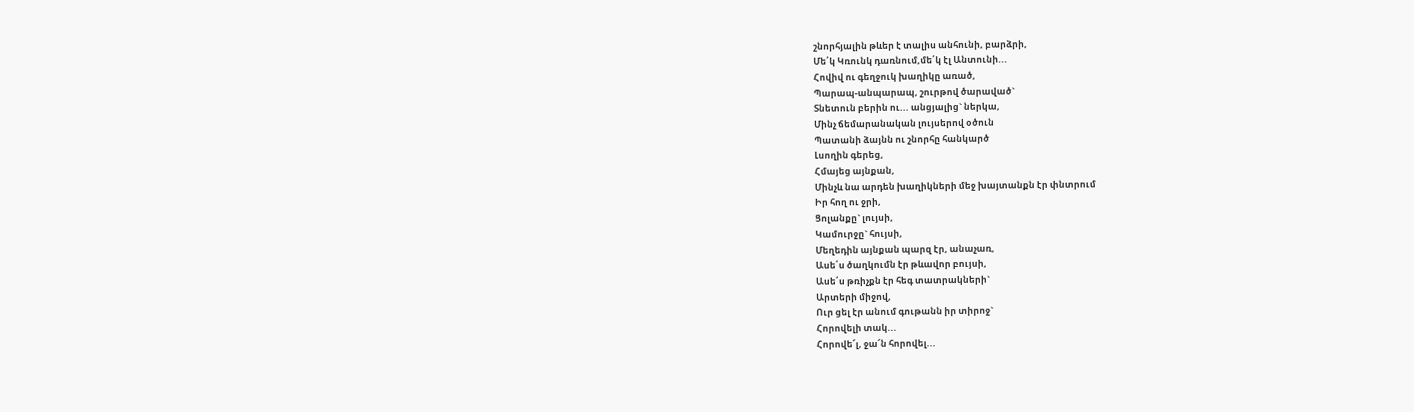շնորհյալին թևեր է տալիս անհունի, բարձրի,
Մե՛կ Կռունկ դառնում,մե՛կ էլ Անտունի...
Հովիվ ու գեղջուկ խաղիկը առած,
Պարապ-անպարապ, շուրթով ծարաված`
Տնետուն բերին ու... անցյալից` ներկա,
Մինչ ճեմարանական լույսերով օծուն
Պատանի ձայնն ու շնորհը հանկարծ
Լսողին գերեց,
Հմայեց այնքան,
Մինչև նա արդեն խաղիկների մեջ խայտանքն էր փնտրում
Իր հող ու ջրի,
Ցոլանքը` լույսի,
Կամուրջը` հույսի,
Մեղեդին այնքան պարզ էր, անաչառ,
Ասե՛ս ծաղկումն էր թևավոր բույսի,
Ասե՛ս թռիչքն էր հեգ տատրակների`
Արտերի միջով,
Ուր ցել էր անում գութանն իր տիրոջ`
Հորովելի տակ...
Հորովե՜լ, ջա՜ն հորովել...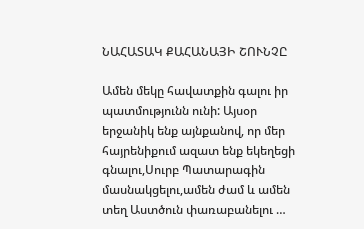ՆԱՀԱՏԱԿ ՔԱՀԱՆԱՅԻ ՇՈՒՆՉԸ

Ամեն մեկը հավատքին գալու իր պատմությունն ունի: Այսօր երջանիկ ենք այնքանով, որ մեր հայրենիքում ազատ ենք եկեղեցի գնալու,Սուրբ Պատարագին մասնակցելու,ամեն ժամ և ամեն տեղ Աստծուն փառաբանելու …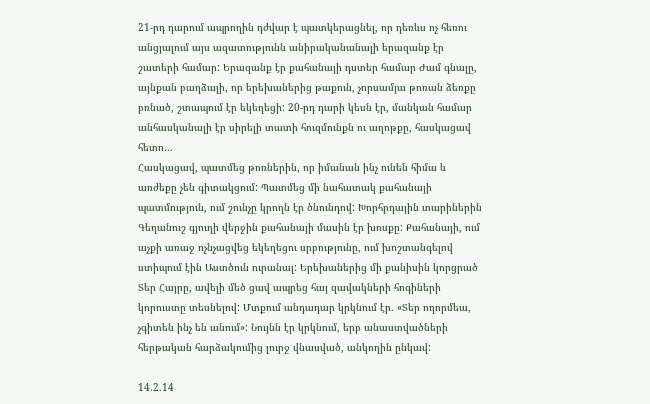21-րդ դարում ապրողին դժվար է պատկերացնել, որ դեռևս ոչ հեռու անցյալում այս ազատությունն անիրականանալի երազանք էր շատերի համար: Երազանք էր քահանայի դստեր համար Ժամ գնալը, այնքան բաղձալի, որ երեխաներից թաքուն, չորսամյա թոռան ձեռքը բռնած, շտապում էր եկեղեցի: 20-րդ դարի կեսն էր, մանկան համար անհասկանալի էր սիրելի տատի հուզմունքն ու աղոթքը, հասկացավ հետո…
Հասկացավ, պատմեց թոռներին, որ իմանան ինչ ունեն հիմա և առժեքը չեն գիտակցում: Պատմեց մի նահատակ քահանայի պատմություն, ում շունչը կրողն էր ծնունդով: Խորհրդային տարիներին Գեղանուշ գյուղի վերջին քահանայի մասին էր խոսքը: Քահանայի, ում աչքի առաջ ոչնչացվեց եկեղեցու սրբությունը, ում խոշտանգելով ստիպում էին Աստծուն ուրանալ: Երեխաներից մի քանիսին կորցրած Տեր Հայրը, ավելի մեծ ցավ ապրեց հայ զավակների հոգիների կորուստը տեսնելով: Մտքում անդադար կրկնում էր. «Տեր ողորմեա, չգիտեն ինչ են անում»: Նույնն էր կրկնում, երբ անաստվածների հերթական հարձակումից լուրջ վնասված, անկողին ընկավ:

14.2.14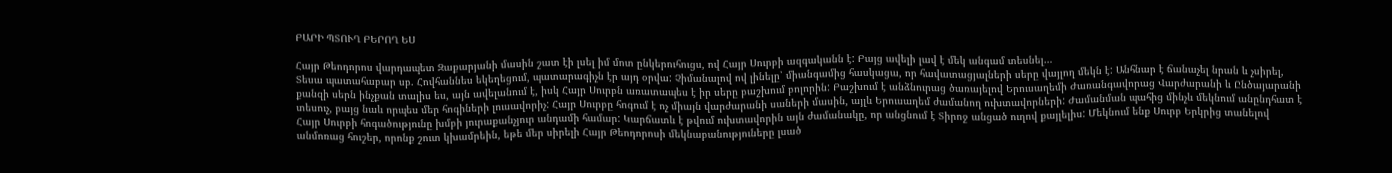ԲԱՐԻ ՊՏՈՒՂ ԲԵՐՈՂ ԵՍ

Հայր Թեոդորոս վարդապետ Զաքարյանի մասին շատ էի լսել իմ մոտ ընկերուհուցս, ով Հայր Սուրբի ազգականն է: Բայց ավելի լավ է մեկ անգամ տեսնել…
Տեսա պատահաբար սբ. Հովհաննես եկեղեցում, պատարագիչն էր այդ օրվա: Չիմանալով ով լինելը՝ միանգամից հասկացա, որ հավատացյալների սերը վայլող մեկն է: Անհնար է ճանաչել նրան և չսիրել, քանզի սերն ինչքան տալիս ես, այն ավելանում է, իսկ Հայր Սուրբն առատապես է իր սերը բաշխում բոլորին: Բաշխում է անձնուրաց ծառայելով Երուսաղեմի Ժառանգավորաց Վարժարանի և Ընծայարանի տեսուչ, բայց նաև որպես մեր հոգիների լուսավորիչ: Հայր Սուրբը հոգում է ոչ միայն վարժարանի սաների մասին, այլև Երուսաղեմ ժամանող ուխտավորների: Ժամանման պահից մինչև մեկնում անընդհատ է Հայր Սուրբի հոգածությունը խմբի յուրաքանչյուր անդամի համար: Կարճատև է թվում ուխտավորին այն ժամանակը, որ անցնում է Տիրոջ անցած ուղով քայլելիս: Մեկնում ենք Սուրբ Երկրից տանելով անմոռաց հուշեր, որոնք շուտ կխամրեին, եթե մեր սիրելի Հայր Թեոդորոսի մեկնաբանություները լսած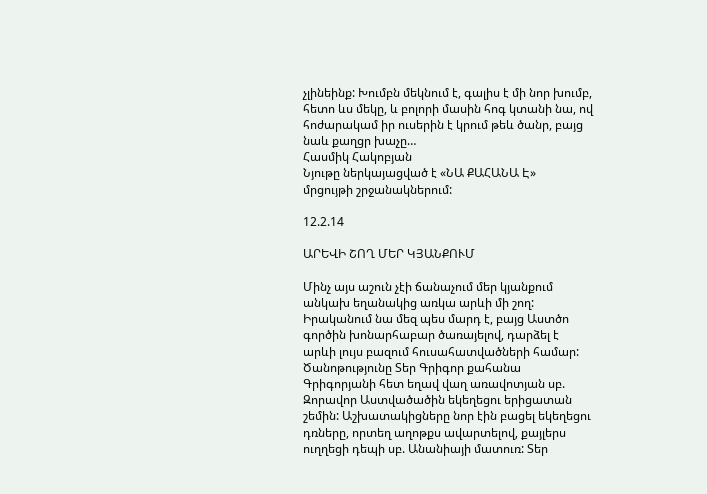չլինեինք: Խումբն մեկնում է, գալիս է մի նոր խումբ, հետո ևս մեկը, և բոլորի մասին հոգ կտանի նա, ով հոժարակամ իր ուսերին է կրում թեև ծանր, բայց նաև քաղցր խաչը…
Հասմիկ Հակոբյան
Նյութը ներկայացված է «ՆԱ ՔԱՀԱՆԱ Է»
մրցույթի շրջանակներում:

12.2.14

ԱՐԵՎԻ ՇՈՂ ՄԵՐ ԿՅԱՆՔՈՒՄ

Մինչ այս աշուն չէի ճանաչում մեր կյանքում անկախ եղանակից առկա արևի մի շող: Իրականում նա մեզ պես մարդ է, բայց Աստծո գործին խոնարհաբար ծառայելով, դարձել է արևի լույս բազում հուսահատվածների համար: Ծանոթությունը Տեր Գրիգոր քահանա Գրիգորյանի հետ եղավ վաղ առավոտյան սբ. Զորավոր Աստվածածին եկեղեցու երիցատան շեմին: Աշխատակիցները նոր էին բացել եկեղեցու դռները, որտեղ աղոթքս ավարտելով, քայլերս ուղղեցի դեպի սբ. Անանիայի մատուռ: Տեր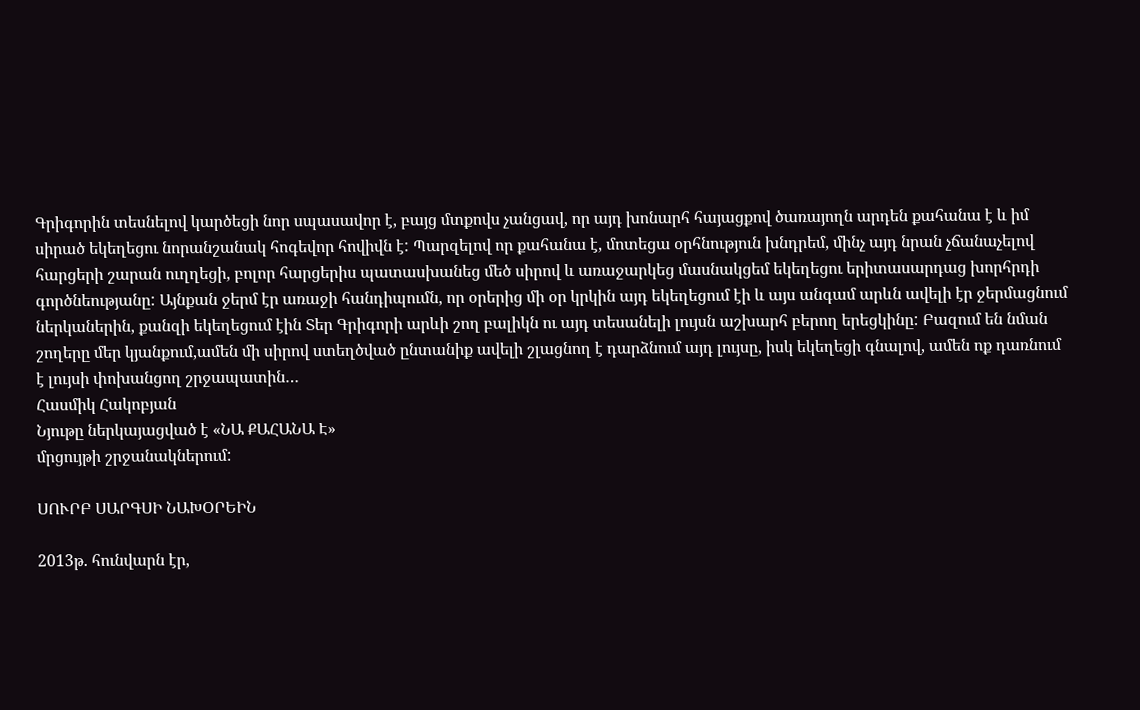Գրիգորին տեսնելով կարծեցի նոր սպասավոր է, բայց մտքովս չանցավ, որ այդ խոնարհ հայացքով ծառայողն արդեն քահանա է և իմ սիրած եկեղեցու նորանշանակ հոգեվոր հովիվն է: Պարզելով որ քահանա է, մոտեցա օրհնություն խնդրեմ, մինչ այդ նրան չճանաչելով հարցերի շարան ուղղեցի, բոլոր հարցերիս պատասխանեց մեծ սիրով և առաջարկեց մասնակցեմ եկեղեցու երիտասարդաց խորհրդի գործնեությանը: Այնքան ջերմ էր առաջի հանդիպումն, որ օրերից մի օր կրկին այդ եկեղեցում էի և այս անգամ արևն ավելի էր ջերմացնում ներկաներին, քանզի եկեղեցում էին Տեր Գրիգորի արևի շող բալիկն ու այդ տեսանելի լույսն աշխարհ բերող երեցկինը: Բազում են նման շողերը մեր կյանքում,ամեն մի սիրով ստեղծված ընտանիք ավելի շլացնող է դարձնում այդ լույսը, իսկ եկեղեցի գնալով, ամեն ոք դառնում է լույսի փոխանցող շրջապատին…
Հասմիկ Հակոբյան
Նյութը ներկայացված է «ՆԱ ՔԱՀԱՆԱ Է»
մրցույթի շրջանակներում:

ՍՈՒՐԲ ՍԱՐԳՍԻ ՆԱԽՕՐԵԻՆ

2013թ. հունվարն էր,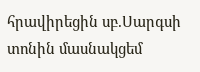հրավիրեցին սբ.Սարգսի տոնին մասնակցեմ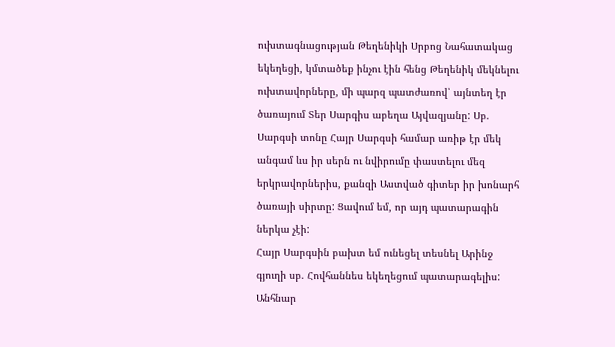ուխտագնացության Թեղենիկի Սրբոց Նահատակաց եկեղեցի, կմտածեք ինչու էին հենց Թեղենիկ մեկնելու ուխտավորները, մի պարզ պատժառով՝ այնտեղ էր ծառայում Տեր Սարգիս աբեղա Այվազյանը: Սբ. Սարգսի տոնը Հայր Սարգսի համար առիթ էր մեկ անգամ ևս իր սերն ու նվիրումը փաստելու մեզ երկրավորներիս, քանզի Աստված գիտեր իր խոնարհ ծառայի սիրտը: Ցավում եմ, որ այդ պատարագին ներկա չէի:
Հայր Սարգսին բախտ եմ ունեցել տեսնել Արինջ գյուղի սբ. Հովհաննես եկեղեցում պատարագելիս: Անհնար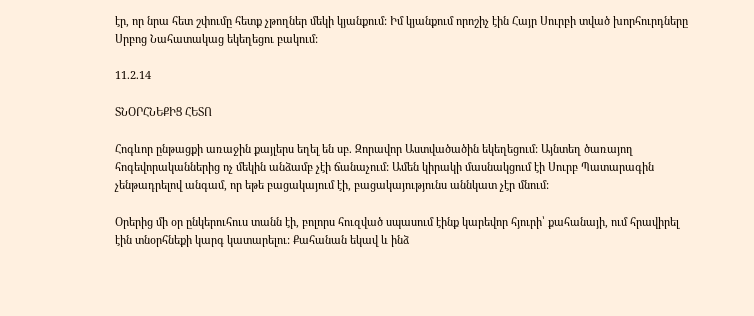էր, որ նրա հետ շփումը հետք չթողներ մեկի կյանքում: Իմ կյանքում որոշիչ էին Հայր Սուրբի տված խորհուրդները Սրբոց Նահատակաց եկեղեցու բակում:

11.2.14

ՏՆՕՐՀՆԵՔԻՑ ՀԵՏՈ

Հոգևոր ընթացքի առաջին քայլերս եղել են սբ. Զորավոր Աստվածածին եկեղեցում: Այնտեղ ծառայող հոգեվորականներից ոչ մեկին անձամբ չէի ճանաչում: Ամեն կիրակի մասնակցում էի Սուրբ Պատարագին չենթադրելով անգամ, որ եթե բացակայում էի, բացակայությունս աննկատ չէր մնում:

Օրերից մի օր ընկերուհուս տանն էի, բոլորս հուզված սպասում էինք կարեվոր հյուրի՝ քահանայի, ում հրավիրել էին տնօրհնեքի կարգ կատարելու: Քահանան եկավ և ինձ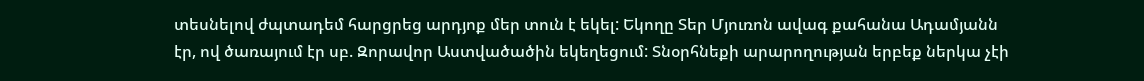տեսնելով ժպտադեմ հարցրեց արդյոք մեր տուն է եկել: Եկողը Տեր Մյուռոն ավագ քահանա Ադամյանն էր, ով ծառայում էր սբ. Զորավոր Աստվածածին եկեղեցում: Տնօրհնեքի արարողության երբեք ներկա չէի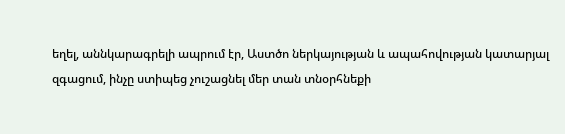եղել, աննկարագրելի ապրում էր, Աստծո ներկայության և ապահովության կատարյալ զգացում, ինչը ստիպեց չուշացնել մեր տան տնօրհնեքի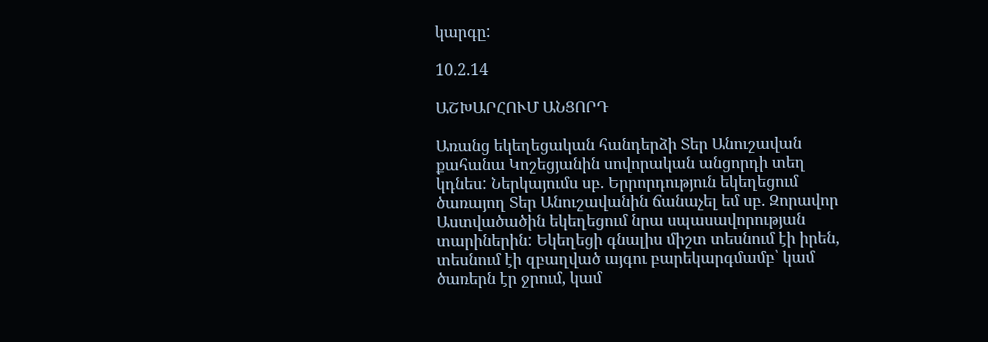կարգը:

10.2.14

ԱՇԽԱՐՀՈՒՄ ԱՆՑՈՐԴ

Առանց եկեղեցական հանդերձի Տեր Անուշավան քահանա Կոշեցյանին սովորական անցորդի տեղ կդնես: Ներկայումս սբ. Երրորդություն եկեղեցում ծառայող Տեր Անուշավանին ճանաչել եմ սբ. Զորավոր Աստվածածին եկեղեցում նրա սպասավորության տարիներին: Եկեղեցի գնալիս միշտ տեսնում էի իրեն, տեսնում էի զբաղված այգու բարեկարգմամբ՝ կամ ծառերն էր ջրում, կամ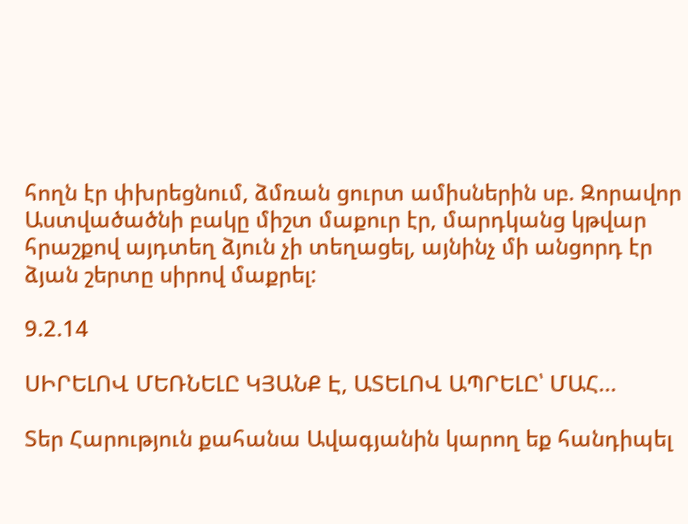հողն էր փխրեցնում, ձմռան ցուրտ ամիսներին սբ. Զորավոր Աստվածածնի բակը միշտ մաքուր էր, մարդկանց կթվար հրաշքով այդտեղ ձյուն չի տեղացել, այնինչ մի անցորդ էր ձյան շերտը սիրով մաքրել:

9.2.14

ՍԻՐԵԼՈՎ ՄԵՌՆԵԼԸ ԿՅԱՆՔ Է, ԱՏԵԼՈՎ ԱՊՐԵԼԸ՝ ՄԱՀ...

Տեր Հարություն քահանա Ավագյանին կարող եք հանդիպել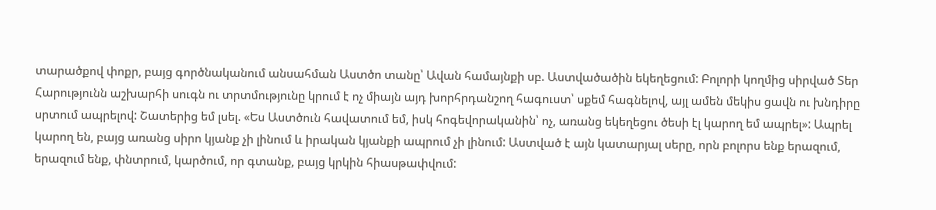տարածքով փոքր, բայց գործնականում անսահման Աստծո տանը՝ Ավան համայնքի սբ. Աստվածածին եկեղեցում: Բոլորի կողմից սիրված Տեր Հարությունն աշխարհի սուգն ու տրտմությունը կրում է ոչ միայն այդ խորհրդանշող հագուստ՝ սքեմ հագնելով, այլ ամեն մեկիս ցավն ու խնդիրը սրտում ապրելով: Շատերից եմ լսել. «Ես Աստծուն հավատում եմ, իսկ հոգեվորականին՝ ոչ, առանց եկեղեցու ծեսի էլ կարող եմ ապրել»: Ապրել կարող են, բայց առանց սիրո կյանք չի լինում և իրական կյանքի ապրում չի լինում: Աստված է այն կատարյալ սերը, որն բոլորս ենք երազում, երազում ենք, փնտրում, կարծում, որ գտանք, բայց կրկին հիասթափվում: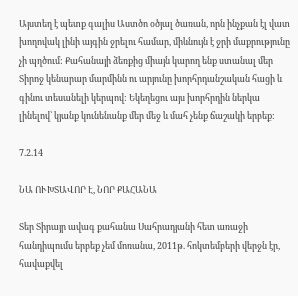Այստեղ է պետք գալիս Աստծո օծյալ ծառան, որն ինչքան էլ վատ խողովակ լինի այգին ջրելու համար, միևնույն է ջրի մաքրությունը չի պղծում: Քահանայի ձեռքից միայն կարող ենք ստանալ մեր Տիրոջ կենարար մարմինն ու արյունը խորհրդանշական հացի և գինու տեսանելի կերպով: Եկեղեցու այս խորհրդին ներկա լինելով՝ կյանք կունենանք մեր մեջ և մահ չենք ճաշակի երբեք:

7.2.14

ՆԱ ՈՒԽՏԱՎՈՐ Է, ՆՈՐ ՔԱՀԱՆԱ

Տեր Տիրայր ավագ քահանա Սահրադյանի հետ առաջի հանդիպումս երբեք չեմ մոռանա, 2011թ. հոկտեմբերի վերջն էր, հավաքվել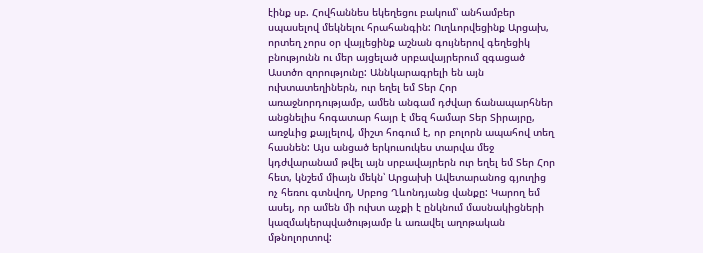էինք սբ. Հովհաննես եկեղեցու բակում՝ անհամբեր սպասելով մեկնելու հրահանգին: Ուղևորվեցինք Արցախ, որտեղ չորս օր վայլեցինք աշնան գույներով գեղեցիկ բնությունն ու մեր այցելած սրբավայրերում զգացած Աստծո զորությունը: Աննկարագրելի են այն ուխտատեղիներն, ուր եղել եմ Տեր Հոր առաջնորդությամբ, ամեն անգամ դժվար ճանապարհներ անցնելիս հոգատար հայր է մեզ համար Տեր Տիրայրը, առջևից քայլելով, միշտ հոգում է, որ բոլորն ապահով տեղ հասնեն: Այս անցած երկուսուկես տարվա մեջ կդժվարանամ թվել այն սրբավայրերն ուր եղել եմ Տեր Հոր հետ, կնշեմ միայն մեկն՝ Արցախի Ավետարանոց գյուղից ոչ հեռու գտնվող, Սրբոց Ղևոնդյանց վանքը: Կարող եմ ասել, որ ամեն մի ուխտ աչքի է ընկնում մասնակիցների կազմակերպվածությամբ և առավել աղոթական մթնոլորտով: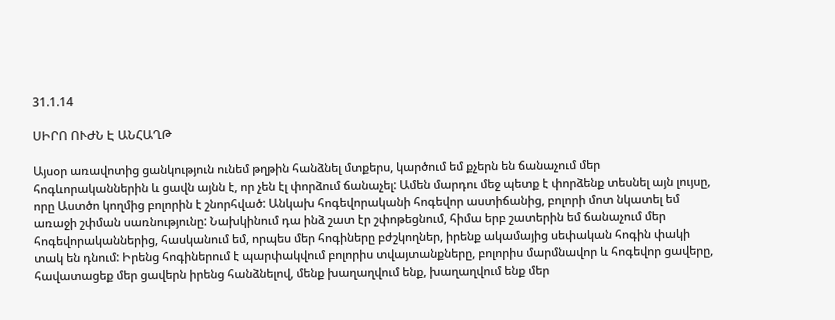31.1.14

ՍԻՐՈ ՈՒԺՆ Է ԱՆՀԱՂԹ

Այսօր առավոտից ցանկություն ունեմ թղթին հանձնել մտքերս, կարծում եմ քչերն են ճանաչում մեր հոգևորականներին և ցավն այնն է, որ չեն էլ փորձում ճանաչել: Ամեն մարդու մեջ պետք է փորձենք տեսնել այն լույսը, որը Աստծո կողմից բոլորին է շնորհված: Անկախ հոգեվորականի հոգեվոր աստիճանից, բոլորի մոտ նկատել եմ առաջի շփման սառնությունը: Նախկինում դա ինձ շատ էր շփոթեցնում, հիմա երբ շատերին եմ ճանաչում մեր հոգեվորականներից, հասկանում եմ, որպես մեր հոգիները բժշկողներ, իրենք ակամայից սեփական հոգին փակի տակ են դնում: Իրենց հոգիներում է պարփակվում բոլորիս տվայտանքները, բոլորիս մարմնավոր և հոգեվոր ցավերը, հավատացեք մեր ցավերն իրենց հանձնելով, մենք խաղաղվում ենք, խաղաղվում ենք մեր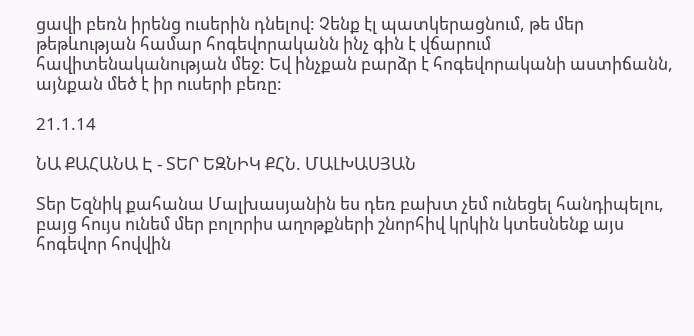ցավի բեռն իրենց ուսերին դնելով: Չենք էլ պատկերացնում, թե մեր թեթևության համար հոգեվորականն ինչ գին է վճարում հավիտենականության մեջ: Եվ ինչքան բարձր է հոգեվորականի աստիճանն, այնքան մեծ է իր ուսերի բեռը:

21.1.14

ՆԱ ՔԱՀԱՆԱ Է - ՏԵՐ ԵԶՆԻԿ ՔՀՆ. ՄԱԼԽԱՍՅԱՆ

Տեր Եզնիկ քահանա Մալխասյանին ես դեռ բախտ չեմ ունեցել հանդիպելու, բայց հույս ունեմ մեր բոլորիս աղոթքների շնորհիվ կրկին կտեսնենք այս հոգեվոր հովվին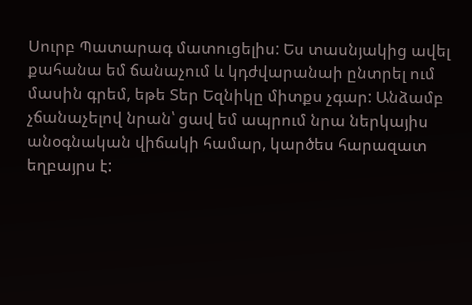Սուրբ Պատարագ մատուցելիս: Ես տասնյակից ավել քահանա եմ ճանաչում և կդժվարանաի ընտրել ում մասին գրեմ, եթե Տեր Եզնիկը միտքս չգար: Անձամբ չճանաչելով նրան՝ ցավ եմ ապրում նրա ներկայիս անօգնական վիճակի համար, կարծես հարազատ եղբայրս է: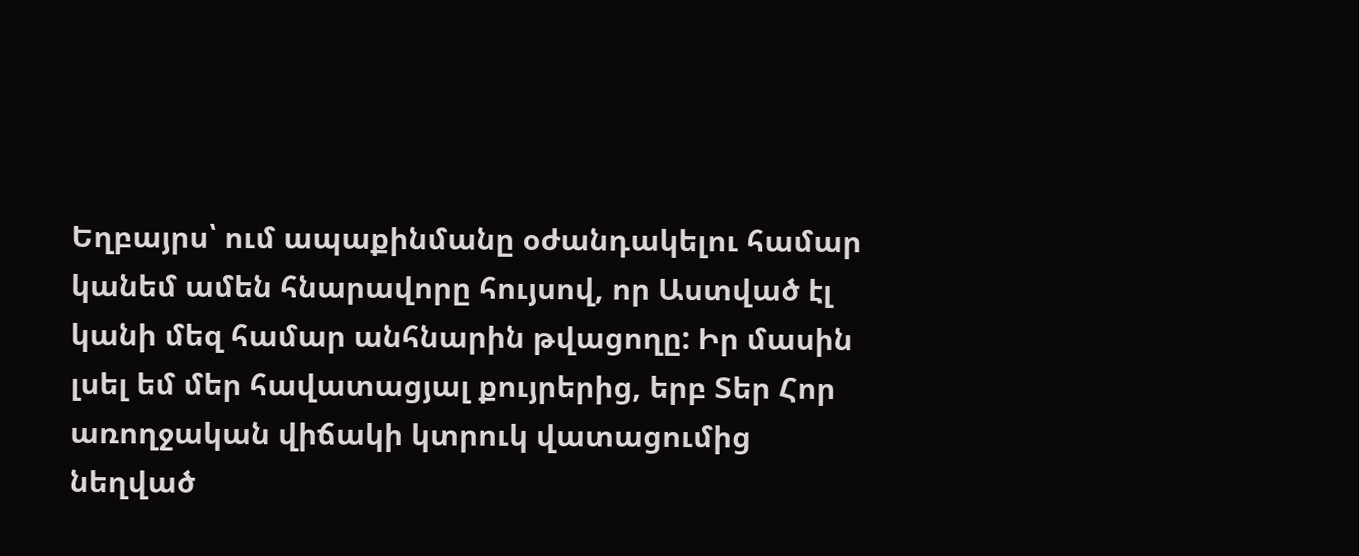Եղբայրս՝ ում ապաքինմանը օժանդակելու համար կանեմ ամեն հնարավորը հույսով, որ Աստված էլ կանի մեզ համար անհնարին թվացողը: Իր մասին լսել եմ մեր հավատացյալ քույրերից, երբ Տեր Հոր առողջական վիճակի կտրուկ վատացումից նեղված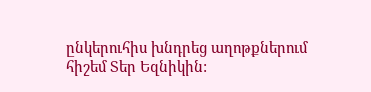ընկերուհիս խնդրեց աղոթքներում հիշեմ Տեր Եզնիկին: